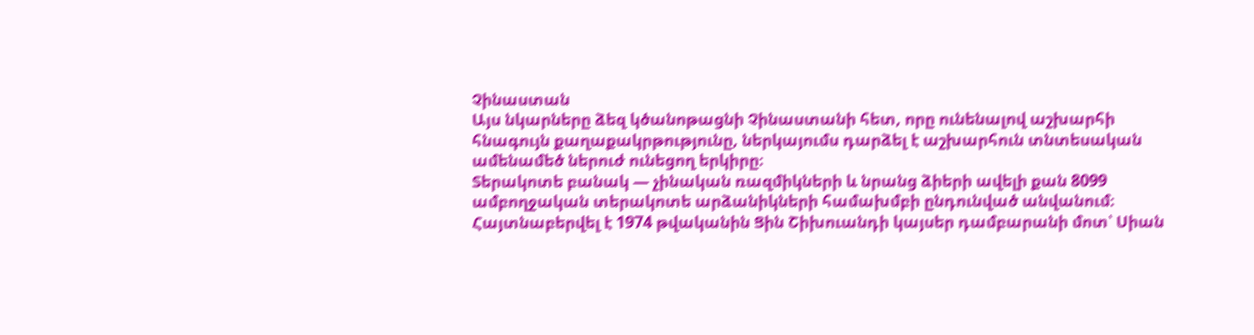Չինաստան
Այս նկարները ձեզ կծանոթացնի Չինաստանի հետ, որը ունենալով աշխարհի հնագույն քաղաքակրթությունը, ներկայումս դարձել է աշխարհուն տնտեսական ամենամեծ ներուժ ունեցող երկիրը։
Տերակոտե բանակ — չինական ռազմիկների և նրանց ձիերի ավելի քան 8099 ամբողջական տերակոտե արձանիկների համախմբի ընդունված անվանում։ Հայտնաբերվել է 1974 թվականին Ցին Շիխուանդի կայսեր դամբարանի մոտ՝ Սիան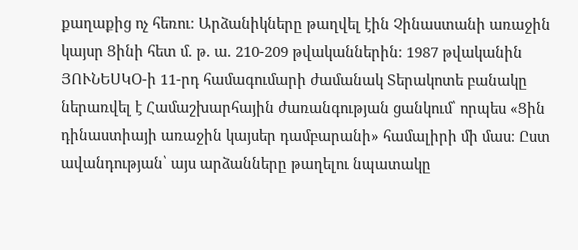քաղաքից ոչ հեռու։ Արձանիկները թաղվել էին Չինաստանի առաջին կայսր Ցինի հետ մ. թ. ա. 210-209 թվականներին։ 1987 թվականին ՅՈՒՆԵՍԿՕ-ի 11-րդ համագումարի ժամանակ Տերակոտե բանակը ներառվել է Համաշխարհային ժառանգության ցանկում՝ որպես «Ցին դինաստիայի առաջին կայսեր դամբարանի» համալիրի մի մաս։ Ըստ ավանդության՝ այս արձանները թաղելու նպատակը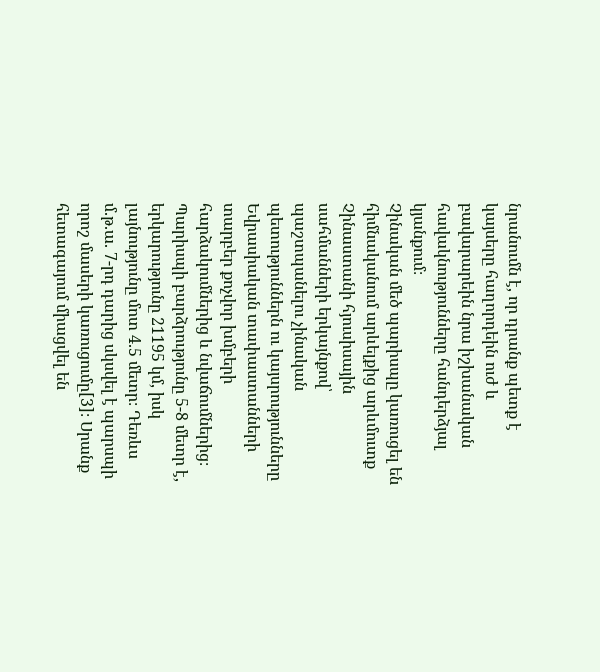նրանումն է, որ դրանք պետք է կայսերը հաղորդեին ուժ և բավարարեին նրա իշխանական հավակնությունները հանդերձյալ կյանքում։
Չինական մեծ պարիսպը կառուցել են հիմնականում արևելքից արևմուտք Չինաստանի հյուսիսային սահմանների երկայնքով՝ պաշտպանելու չինական պետություններն ու կայսրությունները Եվրասիական տափաստանների տարբեր քոչվոր խմբերի հարձակումներից և նվաճումներից։ Պարիսպի բարձրությունը 5-8 մետր է, երկարությունը 21195 կմ, իսկ լայնությունը մոտ 4.5 մետր։ Դեռևս մ.թ.ա. 7-րդ դարից սկսվել է պարսպի որոշ մասերի կառուցումը[3]։ Սրանք հետագայում միացվել են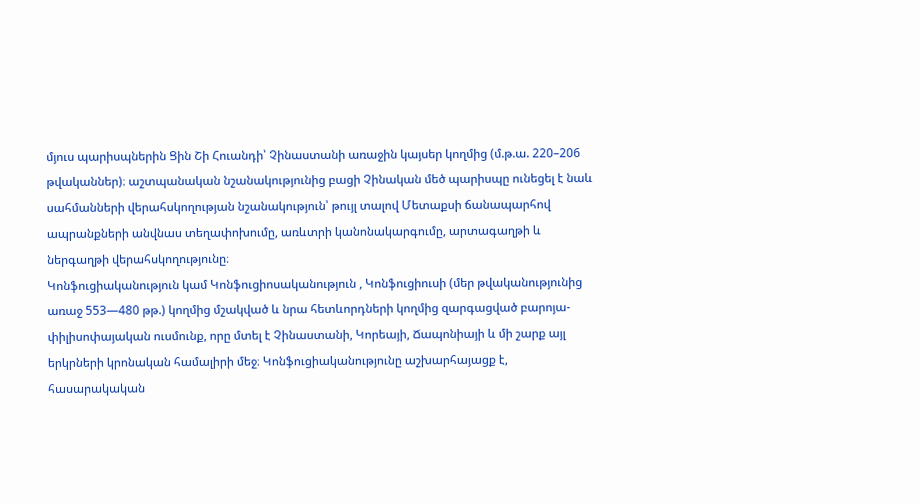մյուս պարիսպներին Ցին Շի Հուանդի՝ Չինաստանի առաջին կայսեր կողմից (մ.թ.ա. 220–206 թվականներ)։ աշտպանական նշանակությունից բացի Չինական մեծ պարիսպը ունեցել է նաև սահմանների վերահսկողության նշանակություն՝ թույլ տալով Մետաքսի ճանապարհով ապրանքների անվնաս տեղափոխումը, առևտրի կանոնակարգումը, արտագաղթի և ներգաղթի վերահսկողությունը։
Կոնֆուցիականություն կամ Կոնֆուցիոսականություն , Կոնֆուցիուսի (մեր թվականությունից առաջ 553—480 թթ.) կողմից մշակված և նրա հետևորդների կողմից զարգացված բարոյա-փիլիսոփայական ուսմունք, որը մտել է Չինաստանի, Կորեայի, Ճապոնիայի և մի շարք այլ երկրների կրոնական համալիրի մեջ։ Կոնֆուցիականությունը աշխարհայացք է, հասարակական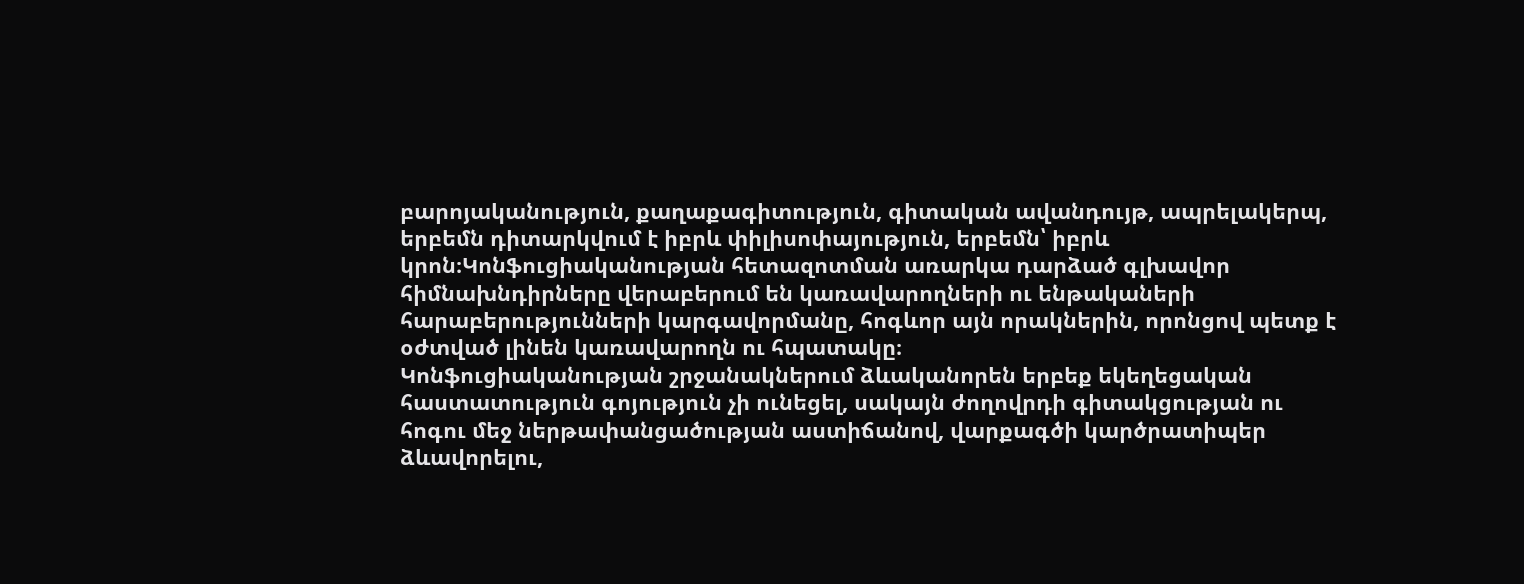բարոյականություն, քաղաքագիտություն, գիտական ավանդույթ, ապրելակերպ, երբեմն դիտարկվում է իբրև փիլիսոփայություն, երբեմն՝ իբրև կրոն։Կոնֆուցիականության հետազոտման առարկա դարձած գլխավոր հիմնախնդիրները վերաբերում են կառավարողների ու ենթակաների հարաբերությունների կարգավորմանը, հոգևոր այն որակներին, որոնցով պետք է օժտված լինեն կառավարողն ու հպատակը։
Կոնֆուցիականության շրջանակներում ձևականորեն երբեք եկեղեցական հաստատություն գոյություն չի ունեցել, սակայն ժողովրդի գիտակցության ու հոգու մեջ ներթափանցածության աստիճանով, վարքագծի կարծրատիպեր ձևավորելու,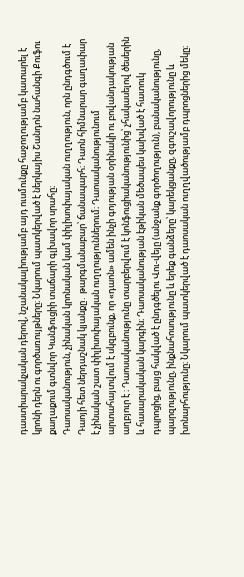դաստիարակչական դերով, նշանակալիությամբ այդ ուսմունքը հաջողությամբ կատարել է կրոնի դերն ու գործառույթները։ Նկարում պատկերված է ներկայիս Շանդոն նահանգի Քուֆու քաղաքում գտնվոր Կանֆուցիի տաճարի գլխավոր սրահը։
Դաոսականություն, չինական կրոնական կամ փիլիսոփայական ուղղություն, որն ընդգծում է Դաոյի հետ ներդաշնակ կյանքը․ թարգմանաբար՝ ճանապարհ։ Դաոն հիմնարար գաղափար է չինական շատ փիլիսոփայական ուղղություններում։ Դաոսականությունում արտահայտվում է սկզբունք, որ «դաոն» ամեն ինչի գոյության օրինակի ու բովանդակության աղբյուր է ։ Դաոսականությունը տարբերվում է կոնֆուցիականությունից՝ չհակասելով ծեսերին և հասարակական կարգին։ Դաոսականության էթիկան մեծապես կախված է հատուկ դպրոցից, բայց հակված է ընդգծելու Վու-վեյը (անջանք գործողություն), բանականությունը, պարզությունը, ինքնահոսությունը և երեք գանձերը՝ կարեկցանքը, զգուշավորությունը և խոնարհությունը։ Նկարում պատկերված է դաոսական ուղղվածությամբ դպրոցներից մեկը։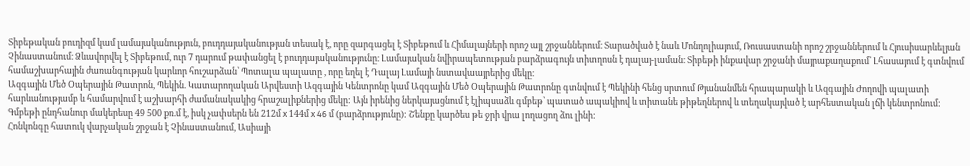Տիբեթական բուդիզմ կամ լամայականություն, բուդդայականության տեսակ է, որը զարգացել է Տիբեթում և Հիմալայների որոշ այլ շրջաններում։ Տարածված է նաև Մոնղոլիայում, Ռուսաստանի որոշ շրջաններում և Հյուսիսարևելյան Չինաստանում։ Ձևավորվել է Տիբեթում, ուր 7 դարում թափանցել է բուդդայականությունը։ Լամայական նվիրապետության բարձրագույն տիտղոսն է դալայ-լաման։ Տիբեթի ինքավար շրջանի մայրաքաղաքում՝ Լհասայում է գտնվում համաշխարհային ժառանգության կարևոր հուշարձան՝ Պոտալա պալատը , որը եղել է Դալայ Լամայի նստավաայրերից մեկը։
Ազգային Մեծ Օպերային Թատրոն, Պեկին. Կատարողական Արվեստի Ազգային Կենտրոնը կամ Ազգային Մեծ Օպերային Թատրոնը գտնվում է Պեկինի հենց սրտում Թյանանմեն հրապարակի և Ազգային Ժողովի պալատի հարևանությամբ և համարվում է աշխարհի ժամանակակից հրաշալիքներից մեկը: Այն իրենից ներկայացնում է էլիպսաձև գմբեթ՝ պատած ապակիով և տիտանե թիթեղներով և տեղակայված է արհեստական լճի կենտրոնում: Գմբեթի ընդհանուր մակերեսը 49 500 քռ.մ է, իսկ չափսերն են 212մ x 144մ x 46 մ (բարձրությունը): Շենքը կարծես թե ջրի վրա լողացող ձու լինի:
Հոնկոնգը հատուկ վարչական շրջան է Չինաստանում, Ասիայի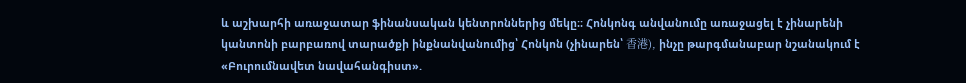և աշխարհի առաջատար ֆինանսական կենտրոններից մեկը։։ Հոնկոնգ անվանումը առաջացել է չինարենի կանտոնի բարբառով տարածքի ինքնանվանումից՝ Հոնկոն (չինարեն՝ 香港), ինչը թարգմանաբար նշանակում է «Բուրումնավետ նավահանգիստ».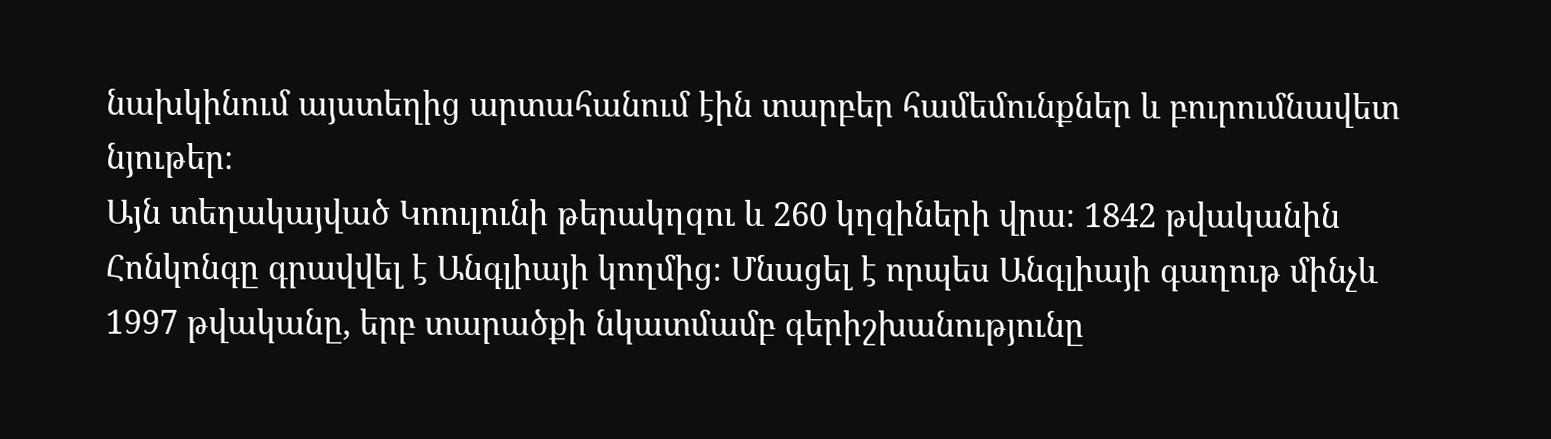նախկինում այստեղից արտահանում էին տարբեր համեմունքներ և բուրումնավետ նյութեր։
Այն տեղակայված Կոուլունի թերակղզու և 260 կղզիների վրա։ 1842 թվականին Հոնկոնգը գրավվել է Անգլիայի կողմից։ Մնացել է որպես Անգլիայի գաղութ մինչև 1997 թվականը, երբ տարածքի նկատմամբ գերիշխանությունը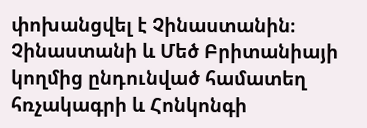փոխանցվել է Չինաստանին։ Չինաստանի և Մեծ Բրիտանիայի կողմից ընդունված համատեղ հռչակագրի և Հոնկոնգի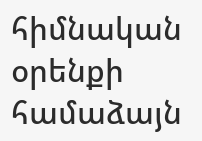հիմնական օրենքի համաձայն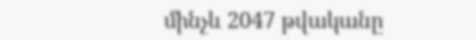մինչև 2047 թվականը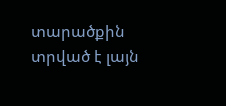տարածքին տրված է լայն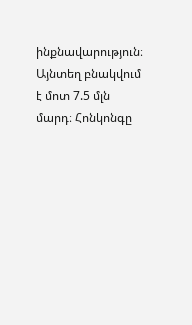ինքնավարություն։ Այնտեղ բնակվում է մոտ 7.5 մլն մարդ։ Հոնկոնգը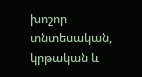խոշոր տնտեսական, կրթական և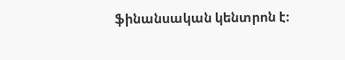ֆինանսական կենտրոն է։